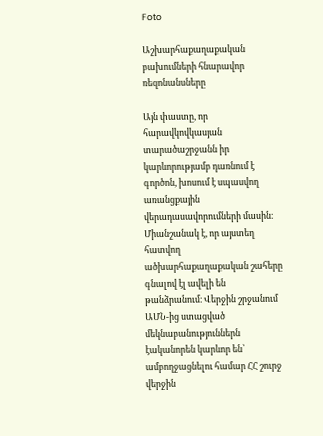Foto

Աշխարհաքաղաքական բախումների հնարավոր ռեզոնանսները

Այն փաստը, որ հարավկովկասյան տարածաշրջանն իր կարևորությամբ դառնում է գործոն, խոսում է սպասվող առանցքային վերադասավորումների մասին։ Միանշանակ է, որ այստեղ հատվող ածխարհաքաղաքական շահերը գնալով էլ ավելի են թանձրանում։ Վերջին շրջանում ԱՄՆ-ից ստացված մեկնաբանություններն էականորեն կարևոր են՝ ամբողջացնելու համար ՀՀ շուրջ վերջին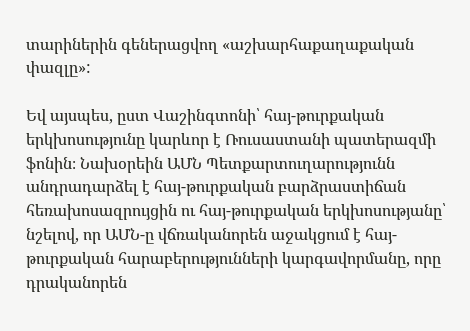տարիներին գեներացվող «աշխարհաքաղաքական փազլը»:

Եվ այսպես, ըստ Վաշինգտոնի՝ հայ-թուրքական երկխոսությունը կարևոր է Ռուսաստանի պատերազմի ֆոնին։ Նախօրեին ԱՄՆ Պետքարտուղարությունն անդրադարձել է հայ-թուրքական բարձրաստիճան հեռախոսազրույցին ու հայ-թուրքական երկխոսությանը՝ նշելով, որ ԱՄՆ-ը վճռականորեն աջակցում է հայ-թուրքական հարաբերությունների կարգավորմանը, որը դրականորեն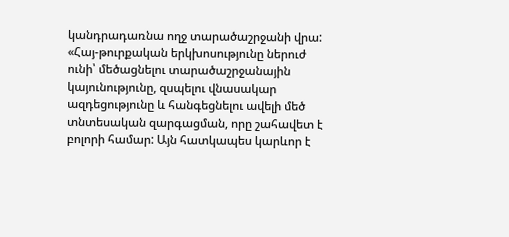կանդրադառնա ողջ տարածաշրջանի վրա: «Հայ-թուրքական երկխոսությունը ներուժ ունի՝ մեծացնելու տարածաշրջանային կայունությունը, զսպելու վնասակար ազդեցությունը և հանգեցնելու ավելի մեծ տնտեսական զարգացման, որը շահավետ է բոլորի համար: Այն հատկապես կարևոր է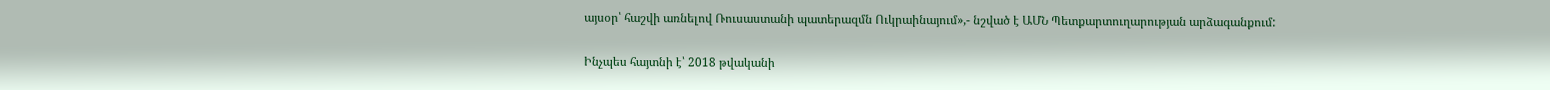այսօր՝ հաշվի առնելով Ռուսաստանի պատերազմն Ուկրաինայում»,- նշված է ԱՄՆ Պետքարտուղարության արձագանքում:

Ինչպես հայտնի է՝ 2018 թվականի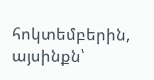հոկտեմբերին, այսինքն՝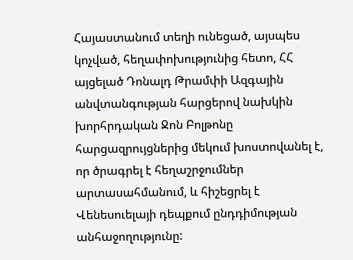Հայաստանում տեղի ունեցած, այսպես կոչված, հեղափոխությունից հետո, ՀՀ այցելած Դոնալդ Թրամփի Ազգային անվտանգության հարցերով նախկին խորհրդական Ջոն Բոլթոնը հարցազրույցներից մեկում խոստովանել է, որ ծրագրել է հեղաշրջումներ արտասահմանում, և հիշեցրել է Վենեսուելայի դեպքում ընդդիմության անհաջողությունը: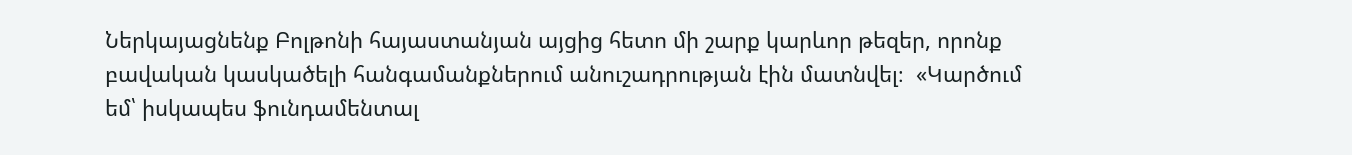Ներկայացնենք Բոլթոնի հայաստանյան այցից հետո մի շարք կարևոր թեզեր, որոնք բավական կասկածելի հանգամանքներում անուշադրության էին մատնվել։  «Կարծում եմ՝ իսկապես ֆունդամենտալ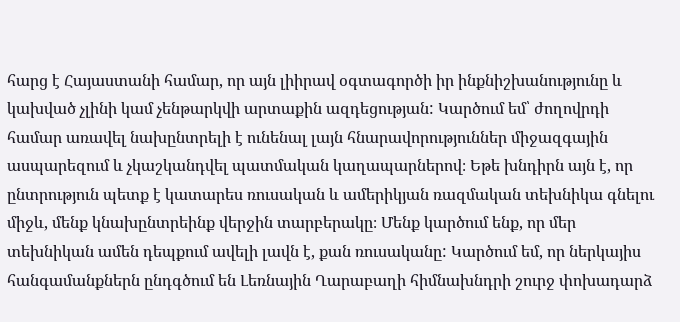հարց է Հայաստանի համար, որ այն լիիրավ օգտագործի իր ինքնիշխանությունը և կախված չլինի կամ չենթարկվի արտաքին ազդեցության: Կարծում եմ՝ ժողովրդի համար առավել նախընտրելի է ունենալ լայն հնարավորություններ միջազգային ասպարեզում և չկաշկանդվել պատմական կաղապարներով։ Եթե խնդիրն այն է, որ ընտրություն պետք է կատարես ռուսական և ամերիկյան ռազմական տեխնիկա գնելու միջև, մենք կնախընտրեինք վերջին տարբերակը։ Մենք կարծում ենք, որ մեր տեխնիկան ամեն դեպքում ավելի լավն է, քան ռուսականը: Կարծում եմ, որ ներկայիս հանգամանքներն ընդգծում են Լեռնային Ղարաբաղի հիմնախնդրի շուրջ փոխադարձ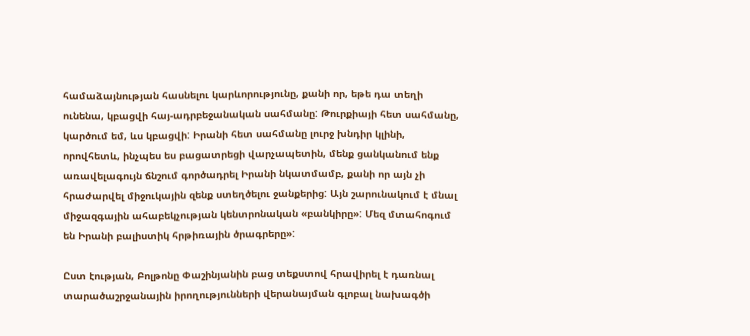համաձայնության հասնելու կարևորությունը, քանի որ, եթե դա տեղի ունենա, կբացվի հայ-ադրբեջանական սահմանը: Թուրքիայի հետ սահմանը, կարծում եմ, ևս կբացվի: Իրանի հետ սահմանը լուրջ խնդիր կլինի, որովհետև, ինչպես ես բացատրեցի վարչապետին, մենք ցանկանում ենք առավելագույն ճնշում գործադրել Իրանի նկատմամբ, քանի որ այն չի հրաժարվել միջուկային զենք ստեղծելու ջանքերից: Այն շարունակում է մնալ միջազգային ահաբեկչության կենտրոնական «բանկիրը»: Մեզ մտահոգում են Իրանի բալիստիկ հրթիռային ծրագրերը»:

Ըստ էության, Բոլթոնը Փաշինյանին բաց տեքստով հրավիրել է դառնալ տարածաշրջանային իրողությունների վերանայման գլոբալ նախագծի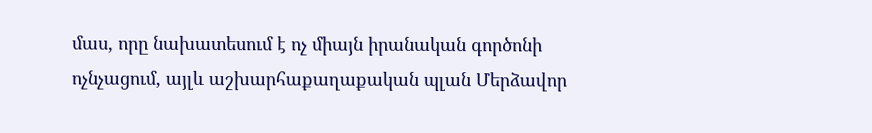մաս, որը նախատեսում է ոչ միայն իրանական գործոնի ոչնչացում, այլև աշխարհաքաղաքական պլան Մերձավոր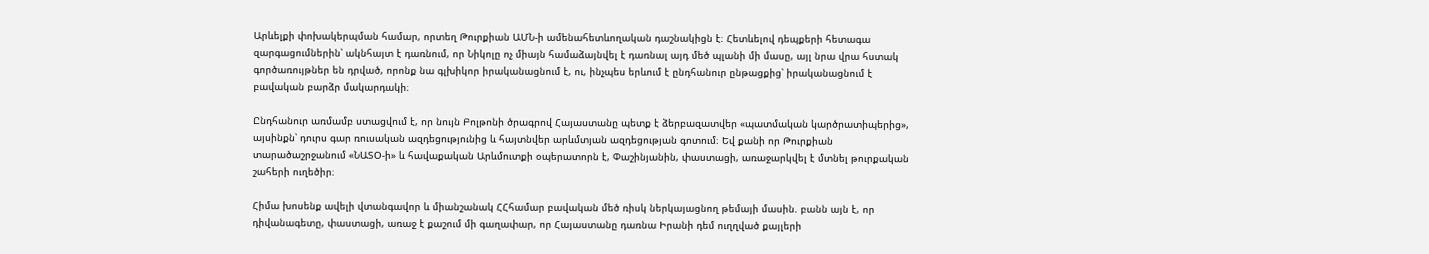Արևելքի փոխակերպման համար, որտեղ Թուրքիան ԱՄՆ-ի ամենահետևողական դաշնակիցն է։ Հետևելով դեպքերի հետագա զարգացումներին՝ ակնհայտ է դառնում, որ Նիկոլը ոչ միայն համաձայնվել է դառնալ այդ մեծ պլանի մի մասը, այլ նրա վրա հստակ գործառույթներ են դրված, որոնք նա գլխիկոր իրականացնում է, ու, ինչպես երևում է ընդհանուր ընթացքից՝ իրականացնում է բավական բարձր մակարդակի։

Ընդհանուր առմամբ ստացվում է, որ նույն Բոլթոնի ծրագրով Հայաստանը պետք է ձերբազատվեր «պատմական կարծրատիպերից», այսինքն՝ դուրս գար ռուսական ազդեցությունից և հայտնվեր արևմտյան ազդեցության գոտում։ Եվ քանի որ Թուրքիան տարածաշրջանում «ՆԱՏՕ-ի» և հավաքական Արևմուտքի օպերատորն է, Փաշինյանին, փաստացի, առաջարկվել է մտնել թուրքական շահերի ուղեծիր։

Հիմա խոսենք ավելի վտանգավոր և միանշանակ ՀՀհամար բավական մեծ ռիսկ ներկայացնող թեմայի մասին. բանն այն է, որ դիվանագետը, փաստացի, առաջ է քաշում մի գաղափար, որ Հայաստանը դառնա Իրանի դեմ ուղղված քայլերի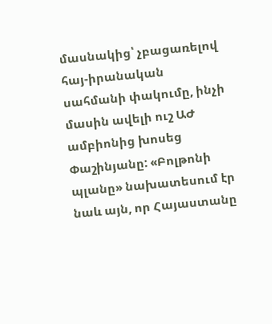մասնակից՝ չբացառելով հայ-իրանական սահմանի փակումը, ինչի մասին ավելի ուշ ԱԺ ամբիոնից խոսեց  Փաշինյանը: «Բոլթոնի պլանը» նախատեսում էր նաև այն, որ Հայաստանը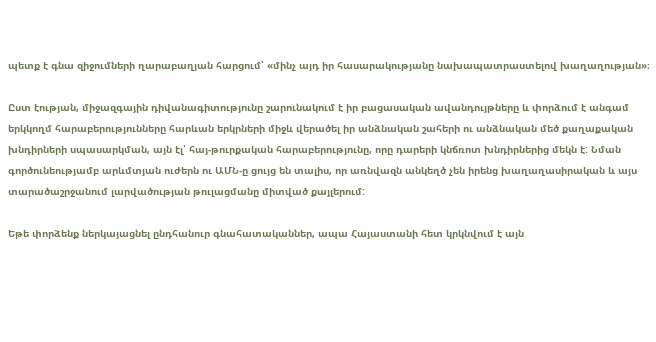պետք է գնա զիջումների ղարաբաղյան հարցում՝ «մինչ այդ իր հասարակությանը նախապատրաստելով խաղաղության»։

Ըստ էության, միջազգային դիվանագիտությունը շարունակում է իր բացասական ավանդույթները և փորձում է անգամ երկկողմ հարաբերությունները հարևան երկրների միջև վերածել իր անձնական շահերի ու անձնական մեծ քաղաքական խնդիրների սպասարկման, այն էլ՝ հայ-թուրքական հարաբերությունը, որը դարերի կնճռոտ խնդիրներից մեկն է: Նման գործունեությամբ արևմտյան ուժերն ու ԱՄՆ-ը ցույց են տալիս, որ առնվազն անկեղծ չեն իրենց խաղաղասիրական և այս տարածաշրջանում լարվածության թուլացմանը միտված քայլերում:

Եթե փորձենք ներկայացնել ընդհանուր գնահատականներ, ապա Հայաստանի հետ կրկնվում է այն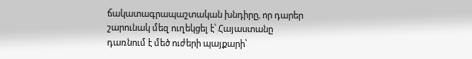ճակատագրապաշտական խնդիրը, որ դարեր շարունակ մեզ ուղեկցել է՝ Հայաստանը դառնում է մեծ ուժերի պայքարի՝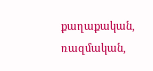քաղաքական, ռազմական,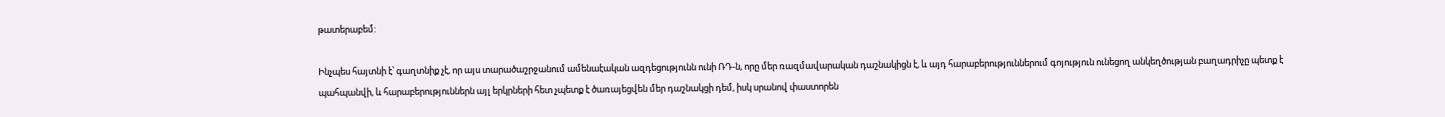թատերաբեմ:

Ինչպես հայտնի է՝ գաղտնիք չէ, որ այս տարածաշրջանում ամենաէական ազդեցությունն ունի ՌԴ-ն, որը մեր ռազմավարական դաշնակիցն է, և այդ հարաբերություններում գոյություն ունեցող անկեղծության բաղադրիչը պետք է պահպանվի, և հարաբերություններն այլ երկրների հետ չպետք է ծառայեցվեն մեր դաշնակցի դեմ, իսկ սրանով փաստորեն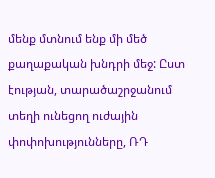մենք մտնում ենք մի մեծ քաղաքական խնդրի մեջ: Ըստ էության, տարածաշրջանում տեղի ունեցող ուժային փոփոխությունները, ՌԴ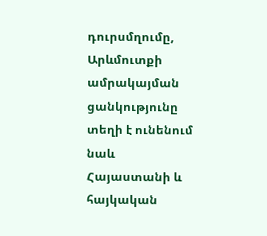դուրսմղումը, Արևմուտքի ամրակայման ցանկությունը տեղի է ունենում նաև Հայաստանի և հայկական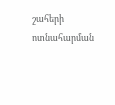շահերի ոտնահարման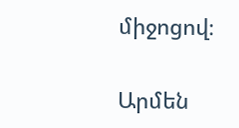միջոցով։

Արմեն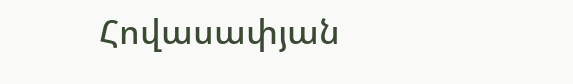Հովասափյան